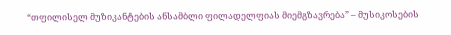“თფილისელ მუზიკანტების ანსამბლი ფილადელფიას მიემგზავრება” – მუსიკოსების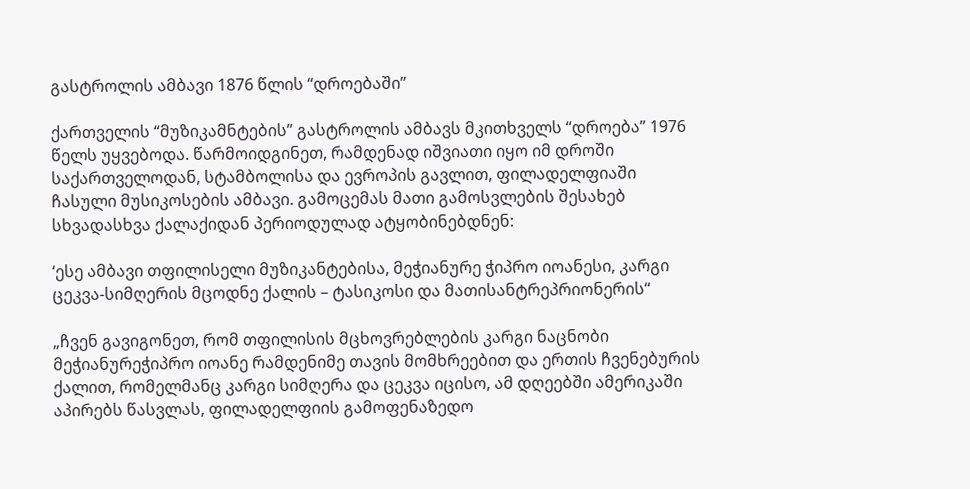გასტროლის ამბავი 1876 წლის “დროებაში”

ქართველის “მუზიკამნტების” გასტროლის ამბავს მკითხველს “დროება” 1976 წელს უყვებოდა. წარმოიდგინეთ, რამდენად იშვიათი იყო იმ დროში საქართველოდან, სტამბოლისა და ევროპის გავლით, ფილადელფიაში ჩასული მუსიკოსების ამბავი. გამოცემას მათი გამოსვლების შესახებ სხვადასხვა ქალაქიდან პერიოდულად ატყობინებდნენ:

‘ესე ამბავი თფილისელი მუზიკანტებისა, მეჭიანურე ჭიპრო იოანესი, კარგი ცეკვა-სიმღერის მცოდნე ქალის – ტასიკოსი და მათისანტრეპრიონერის“

„ჩვენ გავიგონეთ, რომ თფილისის მცხოვრებლების კარგი ნაცნობი მეჭიანურეჭიპრო იოანე რამდენიმე თავის მომხრეებით და ერთის ჩვენებურის ქალით, რომელმანც კარგი სიმღერა და ცეკვა იცისო, ამ დღეებში ამერიკაში აპირებს წასვლას, ფილადელფიის გამოფენაზედო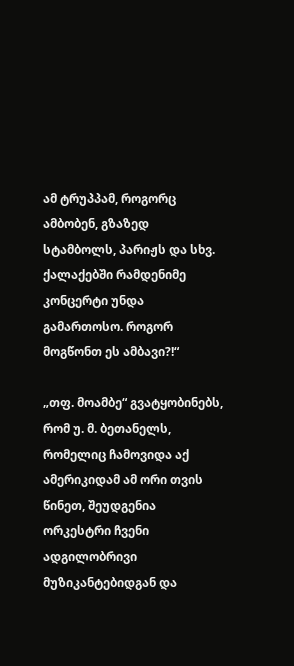ამ ტრუპპამ, როგორც ამბობენ, გზაზედ სტამბოლს, პარიჟს და სხვ. ქალაქებში რამდენიმე კონცერტი უნდა გამართოსო. როგორ მოგწონთ ეს ამბავი?!“

„თფ. მოამბე“ გვატყობინებს, რომ უ. მ. ბეთანელს, რომელიც ჩამოვიდა აქ ამერიკიდამ ამ ორი თვის წინეთ, შეუდგენია ორკესტრი ჩვენი ადგილობრივი მუზიკანტებიდგან და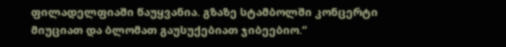ფილადელფიაში წაუყვანია. გზაზე სტამბოლში კონცერტი მიუციათ და ბლომათ გაუსუქებიათ ჯიბეებიო.“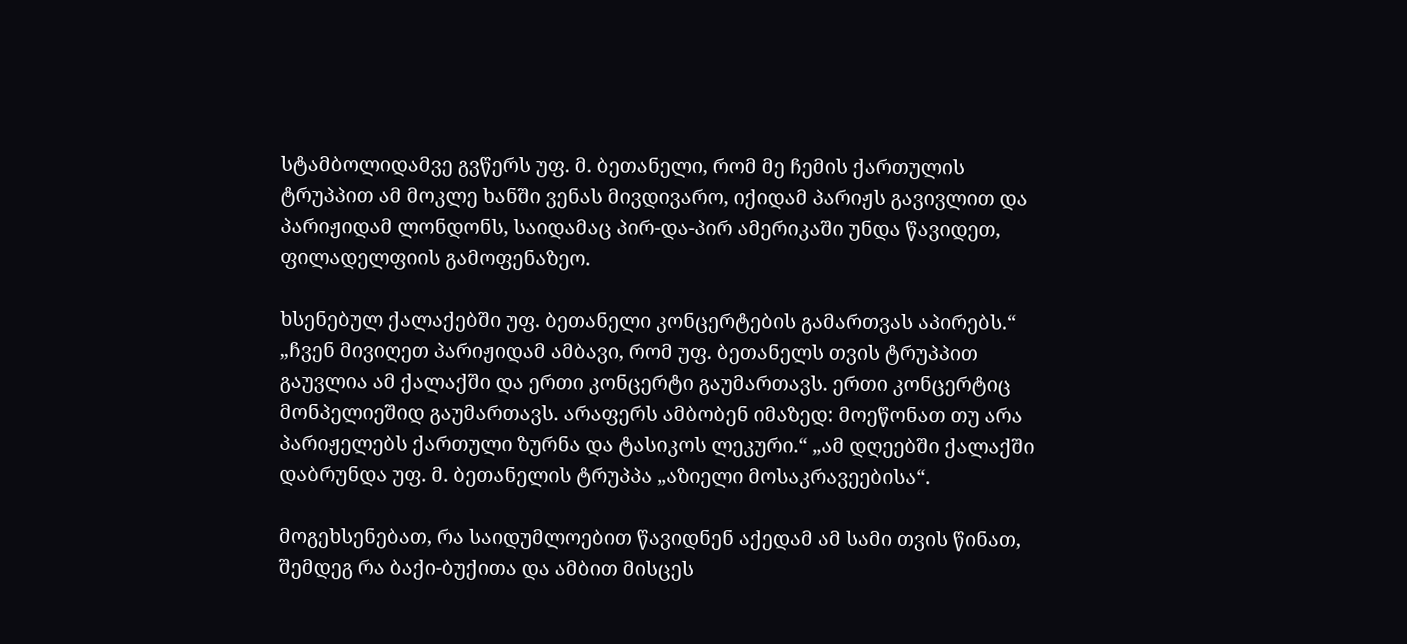სტამბოლიდამვე გვწერს უფ. მ. ბეთანელი, რომ მე ჩემის ქართულის ტრუპპით ამ მოკლე ხანში ვენას მივდივარო, იქიდამ პარიჟს გავივლით და პარიჟიდამ ლონდონს, საიდამაც პირ-და-პირ ამერიკაში უნდა წავიდეთ, ფილადელფიის გამოფენაზეო.

ხსენებულ ქალაქებში უფ. ბეთანელი კონცერტების გამართვას აპირებს.“
„ჩვენ მივიღეთ პარიჟიდამ ამბავი, რომ უფ. ბეთანელს თვის ტრუპპით გაუვლია ამ ქალაქში და ერთი კონცერტი გაუმართავს. ერთი კონცერტიც მონპელიეშიდ გაუმართავს. არაფერს ამბობენ იმაზედ: მოეწონათ თუ არა პარიჟელებს ქართული ზურნა და ტასიკოს ლეკური.“ „ამ დღეებში ქალაქში დაბრუნდა უფ. მ. ბეთანელის ტრუპპა „აზიელი მოსაკრავეებისა“.

მოგეხსენებათ, რა საიდუმლოებით წავიდნენ აქედამ ამ სამი თვის წინათ, შემდეგ რა ბაქი-ბუქითა და ამბით მისცეს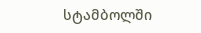სტამბოლში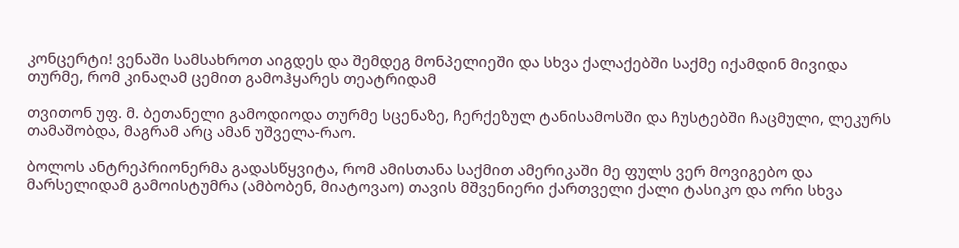კონცერტი! ვენაში სამსახროთ აიგდეს და შემდეგ მონპელიეში და სხვა ქალაქებში საქმე იქამდინ მივიდა თურმე, რომ კინაღამ ცემით გამოჰყარეს თეატრიდამ

თვითონ უფ. მ. ბეთანელი გამოდიოდა თურმე სცენაზე, ჩერქეზულ ტანისამოსში და ჩუსტებში ჩაცმული, ლეკურს თამაშობდა, მაგრამ არც ამან უშველა-რაო.

ბოლოს ანტრეპრიონერმა გადასწყვიტა, რომ ამისთანა საქმით ამერიკაში მე ფულს ვერ მოვიგებო და მარსელიდამ გამოისტუმრა (ამბობენ, მიატოვაო) თავის მშვენიერი ქართველი ქალი ტასიკო და ორი სხვა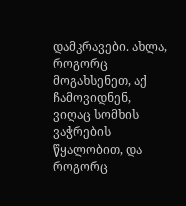დამკრავები. ახლა, როგორც მოგახსენეთ, აქ ჩამოვიდნენ, ვიღაც სომხის ვაჭრების წყალობით, და როგორც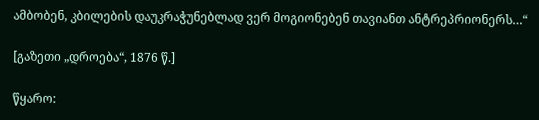ამბობენ, კბილების დაუკრაჭუნებლად ვერ მოგიონებენ თავიანთ ანტრეპრიონერს…“

[გაზეთი „დროება“, 1876 წ.]

წყარო: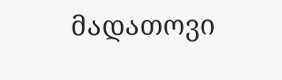მადათოვი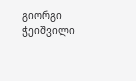გიორგი ჭეიშვილი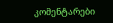კომენტარები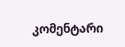კომენტარი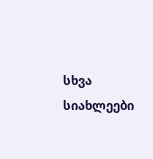სხვა სიახლეები